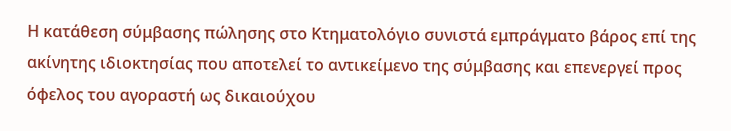Η κατάθεση σύμβασης πώλησης στο Κτηματολόγιο συνιστά εμπράγματο βάρος επί της ακίνητης ιδιοκτησίας που αποτελεί το αντικείμενο της σύμβασης και επενεργεί προς όφελος του αγοραστή ως δικαιούχου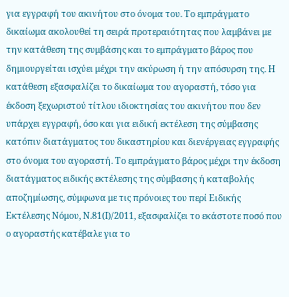για εγγραφή του ακινήτου στο όνομα του. Το εμπράγματο δικαίωμα ακολουθεί τη σειρά προτεραιότητας που λαμβάνει με την κατάθεση της συμβάσης και το εμπράγματο βάρος που δημιουργείται ισχύει μέχρι την ακύρωση ή την απόσυρση της. Η κατάθεση εξασφαλίζει το δικαίωμα του αγοραστή, τόσο για έκδοση ξεχωριστού τίτλου ιδιοκτησίας του ακινήτου που δεν υπάρχει εγγραφή, όσο και για ειδική εκτέλεση της σύμβασης κατόπιν διατάγματος του δικαστηρίου και διενέργειας εγγραφής στο όνομα του αγοραστή. Το εμπράγματο βάρος μέχρι την έκδοση διατάγματος ειδικής εκτέλεσης της σύμβασης ή καταβολής αποζημίωσης, σύμφωνα με τις πρόνοιες του περί Ειδικής Εκτέλεσης Νόμου, Ν.81(Ι)/2011, εξασφαλίζει το εκάστοτε ποσό που ο αγοραστής κατέβαλε για το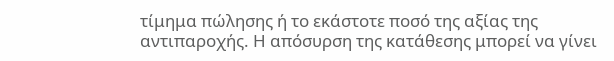τίμημα πώλησης ή το εκάστοτε ποσό της αξίας της αντιπαροχής. Η απόσυρση της κατάθεσης μπορεί να γίνει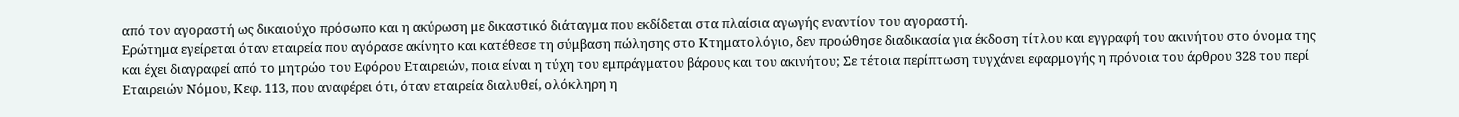από τον αγοραστή ως δικαιούχο πρόσωπο και η ακύρωση με δικαστικό διάταγμα που εκδίδεται στα πλαίσια αγωγής εναντίον του αγοραστή.
Ερώτημα εγείρεται όταν εταιρεία που αγόρασε ακίνητο και κατέθεσε τη σύμβαση πώλησης στο Κτηματολόγιο, δεν προώθησε διαδικασία για έκδοση τίτλου και εγγραφή του ακινήτου στο όνομα της και έχει διαγραφεί από το μητρώο του Εφόρου Εταιρειών, ποια είναι η τύχη του εμπράγματου βάρους και του ακινήτου; Σε τέτοια περίπτωση τυγχάνει εφαρμογής η πρόνοια του άρθρου 328 του περί Εταιρειών Νόμου, Κεφ. 113, που αναφέρει ότι, όταν εταιρεία διαλυθεί, ολόκληρη η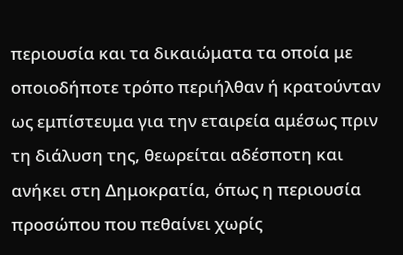περιουσία και τα δικαιώματα τα οποία με οποιοδήποτε τρόπο περιήλθαν ή κρατούνταν ως εμπίστευμα για την εταιρεία αμέσως πριν τη διάλυση της, θεωρείται αδέσποτη και ανήκει στη Δημοκρατία, όπως η περιουσία προσώπου που πεθαίνει χωρίς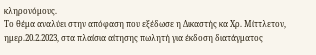κληρονόμους.
Το θέμα αναλύει στην απόφαση που εξέδωσε η Δικαστής κα Χρ. Μίττλετον, ημερ.20.2.2023, στα πλαίσια αίτησης πωλητή για έκδοση διατάγματος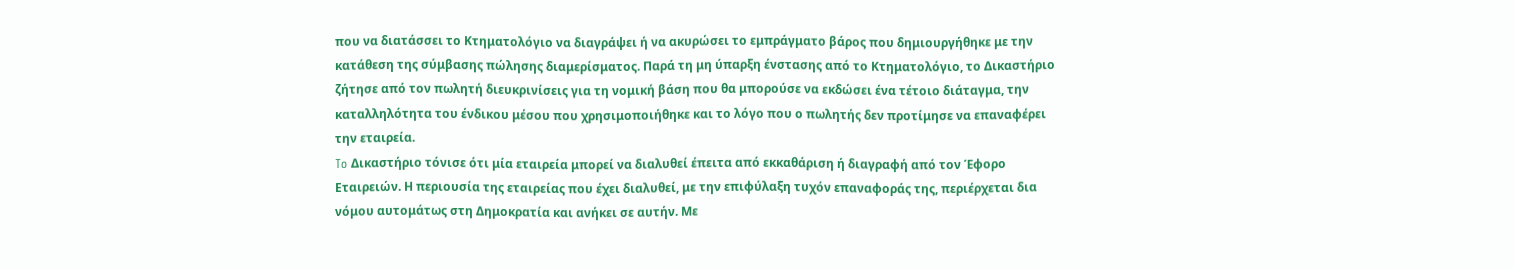που να διατάσσει το Κτηματολόγιο να διαγράψει ή να ακυρώσει το εμπράγματο βάρος που δημιουργήθηκε με την κατάθεση της σύμβασης πώλησης διαμερίσματος. Παρά τη μη ύπαρξη ένστασης από το Κτηματολόγιο, το Δικαστήριο ζήτησε από τον πωλητή διευκρινίσεις για τη νομική βάση που θα μπορούσε να εκδώσει ένα τέτοιο διάταγμα, την καταλληλότητα του ένδικου μέσου που χρησιμοποιήθηκε και το λόγο που ο πωλητής δεν προτίμησε να επαναφέρει την εταιρεία.
To Δικαστήριο τόνισε ότι μία εταιρεία μπορεί να διαλυθεί έπειτα από εκκαθάριση ή διαγραφή από τον Έφορο Εταιρειών. Η περιουσία της εταιρείας που έχει διαλυθεί, με την επιφύλαξη τυχόν επαναφοράς της, περιέρχεται δια νόμου αυτομάτως στη Δημοκρατία και ανήκει σε αυτήν. Με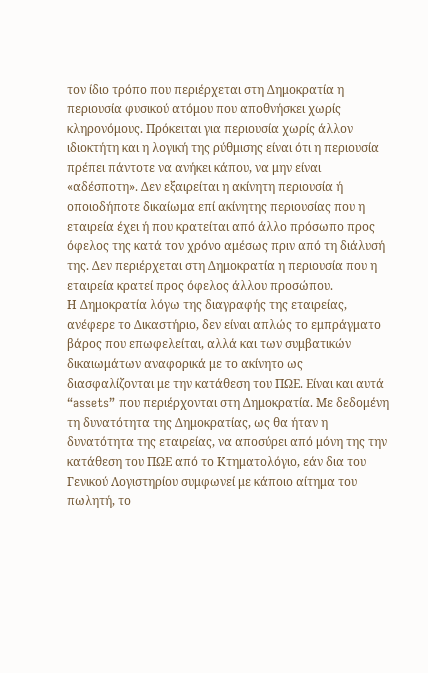τον ίδιο τρόπο που περιέρχεται στη Δημοκρατία η περιουσία φυσικού ατόμου που αποθνήσκει χωρίς κληρονόμους. Πρόκειται για περιουσία χωρίς άλλον ιδιοκτήτη και η λογική της ρύθμισης είναι ότι η περιουσία πρέπει πάντοτε να ανήκει κάπου, να μην είναι «αδέσποτη». Δεν εξαιρείται η ακίνητη περιουσία ή οποιοδήποτε δικαίωμα επί ακίνητης περιουσίας που η εταιρεία έχει ή που κρατείται από άλλο πρόσωπο προς όφελος της κατά τον χρόνο αμέσως πριν από τη διάλυσή της. Δεν περιέρχεται στη Δημοκρατία η περιουσία που η εταιρεία κρατεί προς όφελος άλλου προσώπου.
Η Δημοκρατία λόγω της διαγραφής της εταιρείας, ανέφερε το Δικαστήριο, δεν είναι απλώς το εμπράγματο βάρος που επωφελείται, αλλά και των συμβατικών δικαιωμάτων αναφορικά με το ακίνητο ως διασφαλίζονται με την κατάθεση του ΠΩΕ. Είναι και αυτά “assets” που περιέρχονται στη Δημοκρατία. Με δεδομένη τη δυνατότητα της Δημοκρατίας, ως θα ήταν η δυνατότητα της εταιρείας, να αποσύρει από μόνη της την κατάθεση του ΠΩΕ από το Κτηματολόγιο, εάν δια του Γενικού Λογιστηρίου συμφωνεί με κάποιο αίτημα του πωλητή, το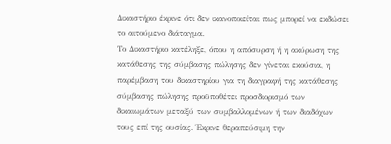Δικαστήριο έκρινε ότι δεν ικανοποιείται πως μπορεί να εκδώσει το αιτούμενο διάταγμα.
Το Δικαστήριο κατέληξε, όπου η απόσυρση ή η ακύρωση της κατάθεσης της σύμβασης πώλησης δεν γίνεται εκούσια, η παρέμβαση του δικαστηρίου για τη διαγραφή της κατάθεσης σύμβασης πώλησης προϋποθέτει προσδιορισμό των δικαιωμάτων μεταξύ των συμβαλλομένων ή των διαδόχων τους επί της ουσίας. Έκρινε θεραπεύσιμη την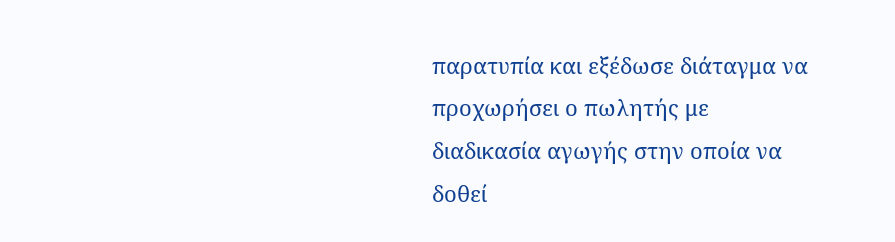παρατυπία και εξέδωσε διάταγμα να προχωρήσει ο πωλητής με διαδικασία αγωγής στην οποία να δοθεί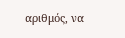αριθμός, να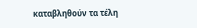καταβληθούν τα τέλη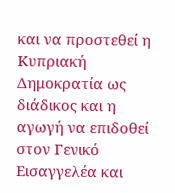και να προστεθεί η Κυπριακή Δημοκρατία ως διάδικος και η αγωγή να επιδοθεί στον Γενικό Εισαγγελέα και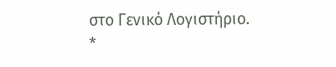στο Γενικό Λογιστήριο.
*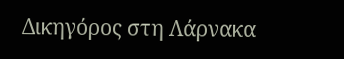Δικηγόρος στη Λάρνακα